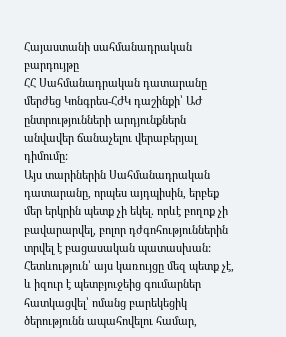Հայաստանի սահմանադրական բարդույթը
ՀՀ Սահմանադրական դատարանը մերժեց Կոնգրես-ՀԺԿ դաշինքի՝ ԱԺ ընտրությունների արդյունքներն անվավեր ճանաչելու վերաբերյալ դիմումը:
Այս տարիներին Սահմանադրական դատարանը, որպես այդպիսին, երբեք մեր երկրին պետք չի եկել. որևէ բողոք չի բավարարվել, բոլոր դժգոհություններին տրվել է բացասական պատասխան: Հետևություն՝ այս կառույցը մեզ պետք չէ, և իզուր է պետբյուջեից գումարներ հատկացվել՝ ոմանց բարեկեցիկ ծերությունն ապահովելու համար,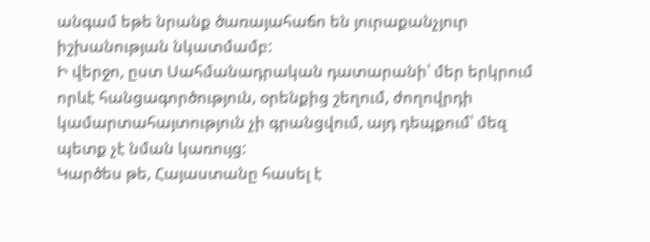անգամ եթե նրանք ծառայահաճո են յուրաքանչյուր իշխանության նկատմամբ:
Ի վերջո, ըստ Սահմանադրական դատարանի՝ մեր երկրում որևէ հանցագործություն, օրենքից շեղում, ժողովրդի կամարտահայտություն չի գրանցվում, այդ դեպքում՝ մեզ պետք չէ նման կառույց:
Կարծես թե, Հայաստանը հասել է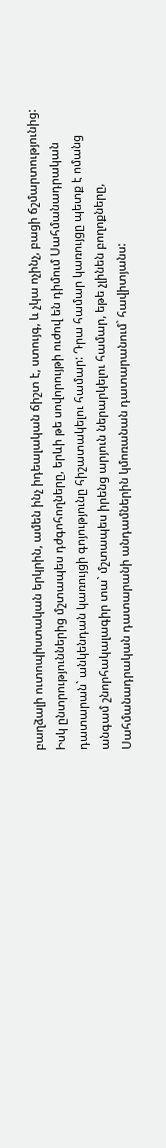բաղձալի ուտոպիստական երկրին, ամեն ինչ իդեալական ճիշտ է, ստույգ, և չկա ոչինչ, բացի ճշմարտությունից: Իսկ ընտրություններից մշտապես դժգոհողները, երևի թե սովորույթի ուժով են դիմում Սահմանադրական դատարան` անկենդան կառույցի գոյությունը հիշատակելու համար: Դրա համար կառույցը պետք է ոմանց անգամ շնորհակալագիր տա` մշտապես իրենց արյուն ներարկելու համար, եթե չլինեն բողոքները, Սահմանադրական դատարանի անդամներին կմոռանան դատարանում` հավիտյանս: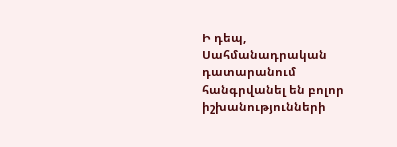Ի դեպ, Սահմանադրական դատարանում հանգրվանել են բոլոր իշխանությունների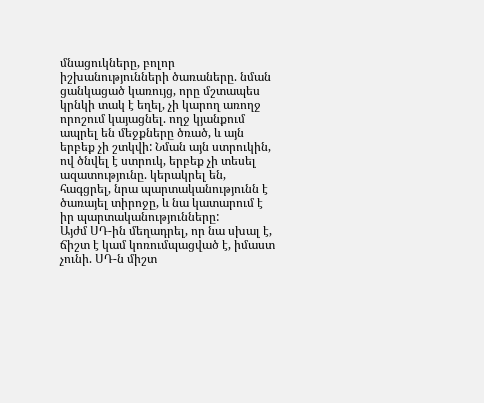մնացուկները, բոլոր իշխանությունների ծառաները. նման ցանկացած կառույց, որը մշտապես կրնկի տակ է եղել, չի կարող առողջ որոշում կայացնել. ողջ կյանքում ապրել են մեջքները ծռած, և այն երբեք չի շտկվի: Նման այն ստրուկին, ով ծնվել է ստրուկ, երբեք չի տեսել ազատությունը. կերակրել են, հագցրել, նրա պարտականությունն է ծառայել տիրոջը, և նա կատարում է իր պարտականությունները:
Այժմ ՍԴ-ին մեղադրել, որ նա սխալ է, ճիշտ է կամ կոռումպացված է, իմաստ չունի. ՍԴ-ն միշտ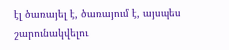էլ ծառայել է, ծառայում է, այսպես շարունակվելու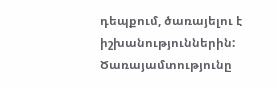դեպքում, ծառայելու է իշխանություններին:
Ծառայամտությունը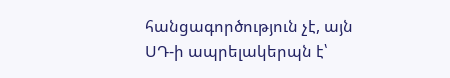հանցագործություն չէ, այն ՍԴ-ի ապրելակերպն է՝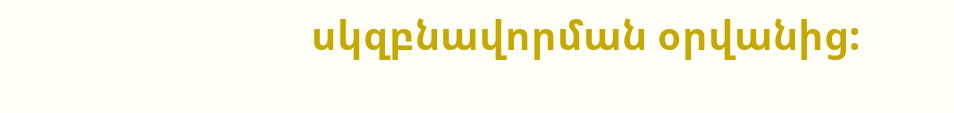սկզբնավորման օրվանից: